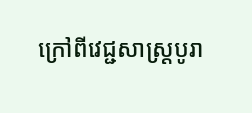ក្រៅពីវេជ្ជសាស្ត្របូរា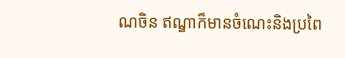ណចិន ឥណ្ឌាក៏មានចំណេះនិងប្រពៃ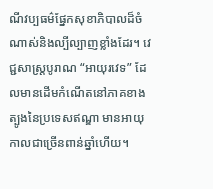ណីវប្បធម៌ផ្នែកសុខាភិបាលដ៏ចំណាស់និងល្បីល្បាញខ្លាំងដែរ។ វេជ្ជសាស្ត្របូរាណ “អាយុរវេទ” ដែលមានដើមកំណើតនៅភាគខាងត្បូងនៃប្រទេសឥណ្ឌា មានអាយុកាលជាច្រើនពាន់ឆ្នាំហើយ។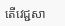តើវេជ្ជសា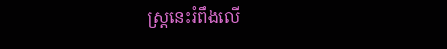ស្ត្រនេះរំពឹងលើ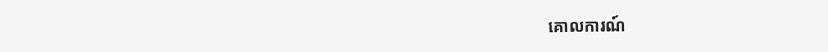គោលការណ៍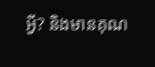អ្វី? និងមានគុណ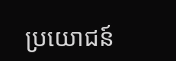ប្រយោជន៍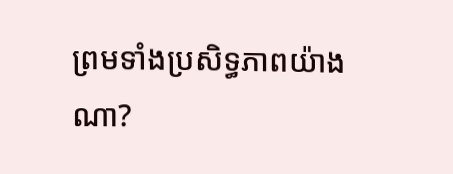ព្រមទាំងប្រសិទ្ធភាពយ៉ាងណា?